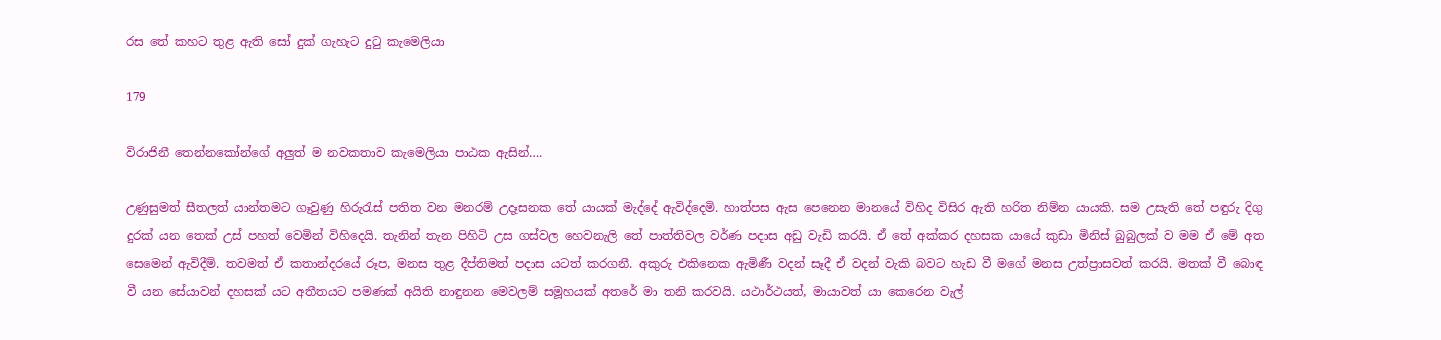රස තේ කහට තුළ ඇති සෝ දුක් ගැහැට දුටු කැමෙලියා

179

විරාජිනී තෙන්නකෝන්ගේ අලුත් ම නවකතාව කැමෙලියා පාඨක ඇසින්….

උණුසුමත් සීතලත් යාන්තමට ගෑවුණු හිරුරැස් පතිත වන මනරම් උදෑසනක තේ යායක් මැද්දේ ඇවිද්දෙමි. හාත්පස ඇස පෙනෙන මානයේ විහිද විසිර ඇති හරිත නිම්න යායකි. සම උසැති තේ පඳුරු දිගු දුරක් යන තෙක් උස් පහත් වෙමින් විහිදෙයි. තැනින් තැන පිහිටි උස ගස්වල හෙවනැලි තේ පාත්තිවල වර්ණ පදාස අඩු වැඩි කරයි. ඒ තේ අක්කර දහසක යායේ කුඩා මිනිස් බුබුලක් ව මම ඒ මේ අත සෙමෙන් ඇවිදීමි. තවමත් ඒ කතාන්දරයේ රූප, මනස තුළ දීප්තිමත් පදාස යටත් කරගනී. අකුරු එකිනෙක ඇමිණී වදන් සෑදී ඒ වදන් වැකි බවට හැඩ වී මගේ මනස උත්ප්‍රාසවත් කරයි. මතක් වී බොඳ වී යන සේයාවන් දහසක් යට අතීතයට පමණක් අයිති නාඳුනන මෙවලම් සමූහයක් අතරේ මා තනි කරවයි. යථාර්ථයත්, මායාවත් යා කෙරෙන වැල්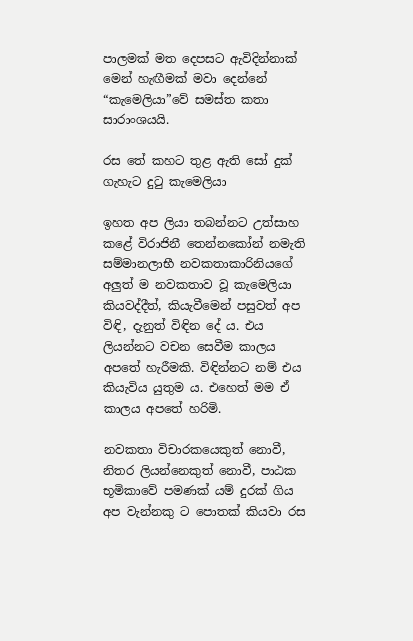පාලමක් මත දෙපසට ඇවිදින්නාක් මෙන් හැඟීමක් මවා දෙන්නේ “කැමෙලියා”වේ සමස්ත කතා සාරාංශයයි.

රස තේ කහට තුළ ඇති සෝ දුක් ගැහැට දුටු කැමෙලියා

ඉහත අප ලියා තබන්නට උත්සාහ කළේ විරාජිනී තෙන්නකෝන් නමැති සම්මානලාභී නවකතාකාරිනියගේ අලුත් ම නවකතාව වූ කැමෙලියා කියවද්දීත්, කියැවීමෙන් පසුවත් අප විඳි, දැනුත් විඳින දේ ය. එය ලියන්නට වචන සෙවීම කාලය අපතේ හැරීමකි. විඳින්නට නම් එය කියැවිය යුතුම ය. එහෙත් මම ඒ කාලය අපතේ හරිමි.

නවකතා විචාරකයෙකුත් නොවී, නිතර ලියන්නෙකුත් නොවී, පාඨක භූමිකාවේ පමණක් යම් දුරක් ගිය අප වැන්නකු ට පොතක් කියවා රස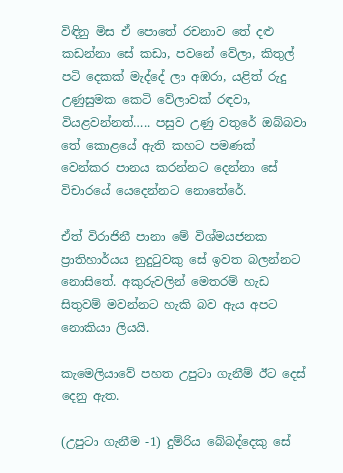විඳිනු මිස ඒ පොතේ රචනාව තේ දළු කඩන්නා සේ කඩා, පවනේ වේලා, කිතුල් පටි දෙකක් මැද්දේ ලා අඹරා, යළිත් රුදු උණුසුමක කෙටි වේලාවක් රඳවා, වියළවන්නත්….. පසුව උණු වතුරේ ඔබ්බවා තේ කොළයේ ඇති කහට පමණක් වෙන්කර පානය කරන්නට දෙන්නා සේ විචාරයේ යෙදෙන්නට නොතේරේ.

ඒත් විරාජිනී පානා මේ විශ්මයජනක ප්‍රාතිහාර්යය නුදුටුවකු සේ ඉවත බලන්නට නොසිතේ. අකුරුවලින් මෙතරම් හැඩ සිතුවම් මවන්නට හැකි බව ඇය අපට නොකියා ලියයි.

කැමෙලියාවේ පහත උපුටා ගැනීම් ඊට දෙස් දෙනු ඇත.

(උපුටා ගැනීම -1) දුම්රිය බේබද්දෙකු සේ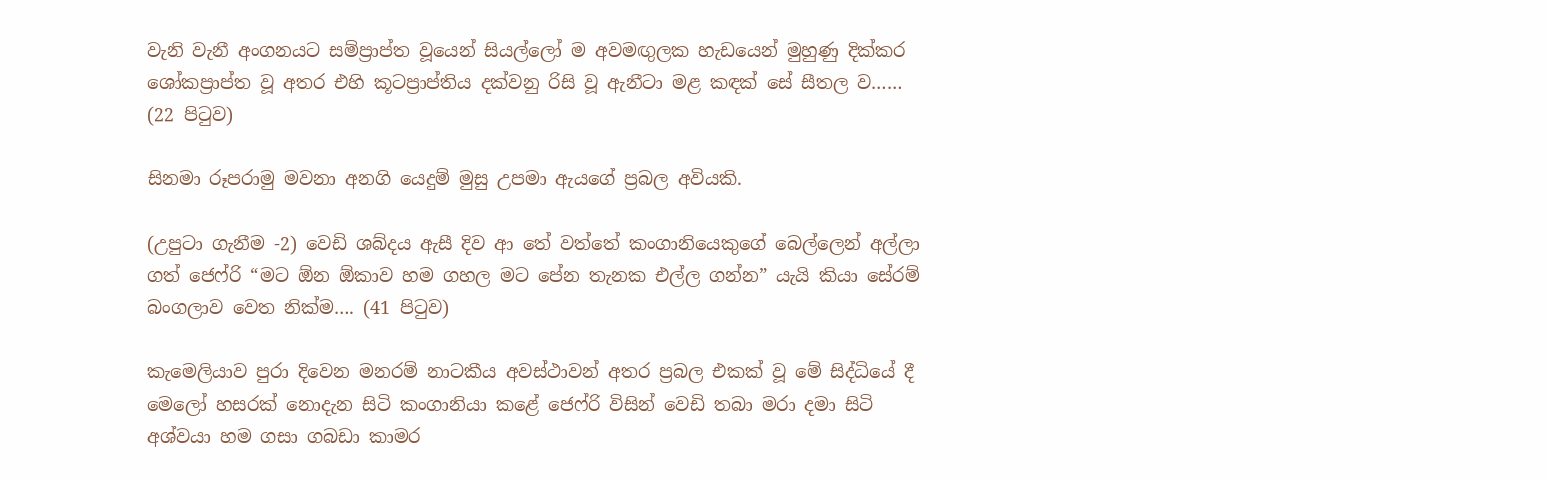වැනි වැනී අංගනයට සම්ප්‍රාප්ත වූයෙන් සියල්ලෝ ම අවමඟුලක හැඩයෙන් මුහුණු දික්කර ශෝකප්‍රාප්ත වූ අතර එහි කූටප්‍රාප්තිය දක්වනු රිසි වූ ඇනීටා මළ කඳක් සේ සීතල ව…… (22 පිටුව)

සිනමා රූපරාමු මවනා අනගි යෙදුම් මුසු උපමා ඇයගේ ප්‍රබල අවියකි.

(උපුටා ගැනීම -2) වෙඩි ශබ්දය ඇසී දිව ආ තේ වත්තේ කංගානියෙකුගේ බෙල්ලෙන් අල්ලා ගත් ජෙෆ්රි “මට ඕන ඕකාව හම ගහල මට පේන තැනක එල්ල ගන්න” යැයි කියා සේරම් බංගලාව වෙත නික්ම…. (41 පිටුව)

කැමෙලියාව පුරා දිවෙන මනරම් නාටකීය අවස්ථාවන් අතර ප්‍රබල එකක් වූ මේ සිද්ධියේ දී මෙලෝ හසරක් නොදැන සිටි කංගානියා කළේ ජෙෆ්රි විසින් වෙඩි තබා මරා දමා සිටි අශ්වයා හම ගසා ගබඩා කාමර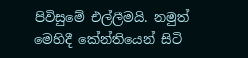පිවිසුමේ එල්ලීමයි. නමුත් මෙහිදී කේන්තියෙන් සිටි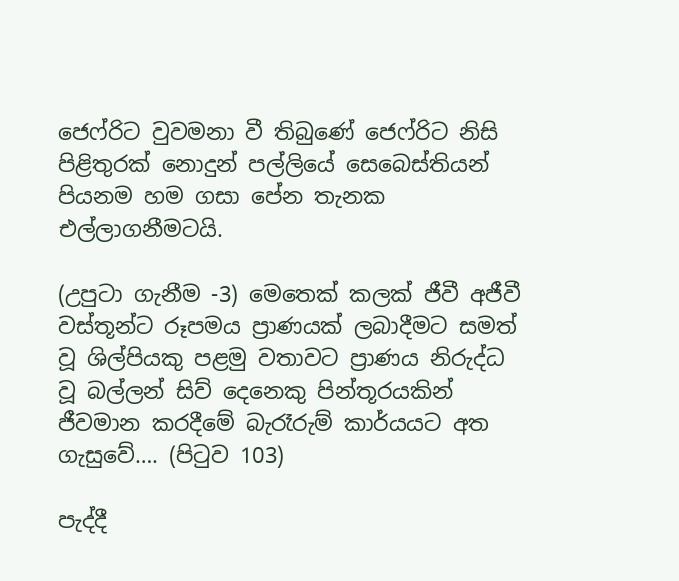ජෙෆ්රිට වුවමනා වී තිබුණේ ජෙෆ්රිට නිසි පිළිතුරක් නොදුන් පල්ලියේ සෙබෙස්තියන් පියනම හම ගසා පේන තැනක එල්ලාගනීමටයි.

(උපුටා ගැනීම -3) මෙතෙක් කලක් ජීවී අජීවී වස්තූන්ට රූපමය ප්‍රාණයක් ලබාදීමට සමත් වූ ශිල්පියකු පළමු වතාවට ප්‍රාණය නිරුද්ධ වූ බල්ලන් සිව් දෙනෙකු පින්තූරයකින් ජීවමාන කරදීමේ බැරෑරුම් කාර්යයට අත ගැසුවේ…. (පිටුව 103)

පැද්දී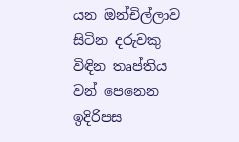යන ඔන්චිල්ලාව සිටින දරුවකු විඳින තෘප්තිය වන් පෙනෙන ඉදිරිපස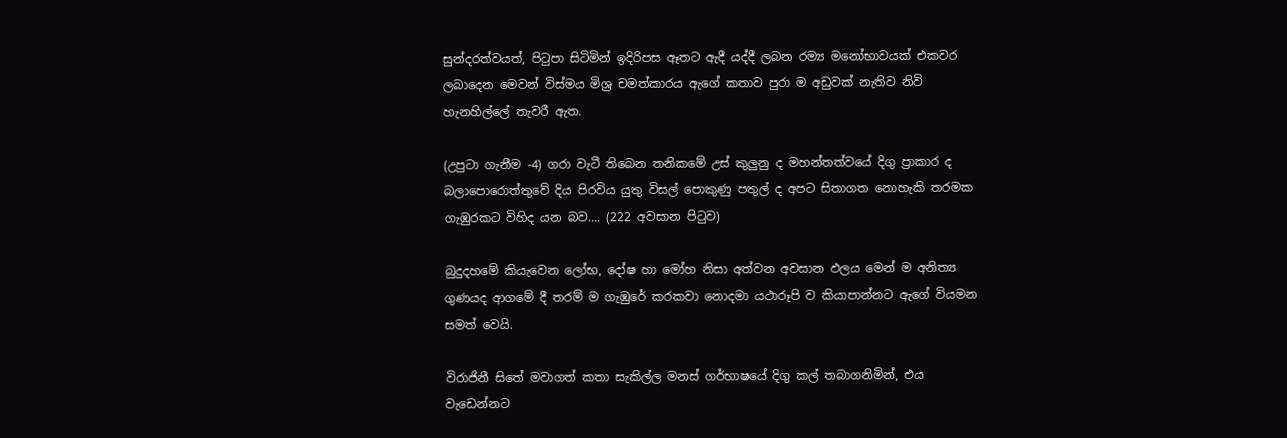සුන්දරත්වයත්, පිටුපා සිටිමින් ඉදිරිපස ඈතට ඇදී යද්දී ලබන රම්‍ය මනෝභාවයක් එකවර ලබාදෙන මෙවන් විස්මය මිශ්‍ර චමත්කාරය ඇගේ කතාව පුරා ම අඩුවක් නැතිව නිවි හැනහිල්ලේ තැවරී ඇත.

(උපුටා ගැනීම -4) ගරා වැටී තිබෙන තනිකමේ උස් කුලුනු ද මහන්තත්වයේ දිගු ප්‍රාකාර ද බලාපොරොත්තුවේ දිය පිරවිය යුතු විසල් පොකුණු පතුල් ද අපට සිතාගත නොහැකි තරමක ගැඹුරකට විහිද යන බව…. (222 අවසාන පිටුව)

බුදුදහමේ කියැවෙන ලෝභ, දෝෂ හා මෝහ නිසා අත්වන අවසාන ඵලය මෙන් ම අනිත්‍ය ගුණයද ආගමේ දී තරම් ම ගැඹුරේ කරකවා නොදමා යථාරූපි ව කියාපාන්නට ඇගේ වියමන සමත් වෙයි.

විරාජිනී සිතේ මවාගත් කතා සැකිල්ල මනස් ගර්භාෂයේ දිගු කල් තබාගනිමින්, එය වැඩෙන්නට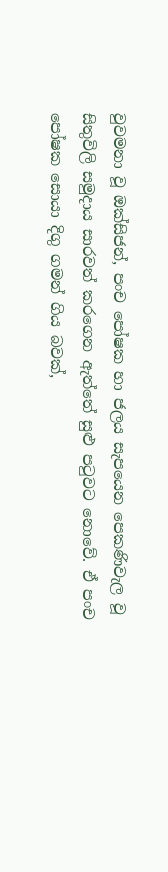වුවමනා වූ ඔක්සිජන්, පංච පෝෂක හා ජලය සැපයෙන පෙකණිවැල වූ සිතුවිලි සමුදාය සාරවත් කරගෙන ඇත්තේ සුළු පටුවට නොවේ. ඒ පංච පෝෂක සොයා දිගු ගමන් ගිය බවක්,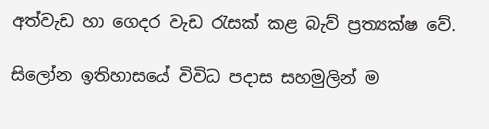අත්වැඩ හා ගෙදර වැඩ රැසක් කළ බැව් ප්‍රත්‍යක්ෂ වේ.

සිලෝන ඉතිහාසයේ විවිධ පදාස සහමුලින් ම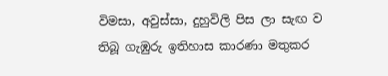විමසා, අවුස්සා, දුහුවිලි පිස ලා සැඟ ව තිබූ ගැඹුරු ඉතිහාස කාරණා මතුකර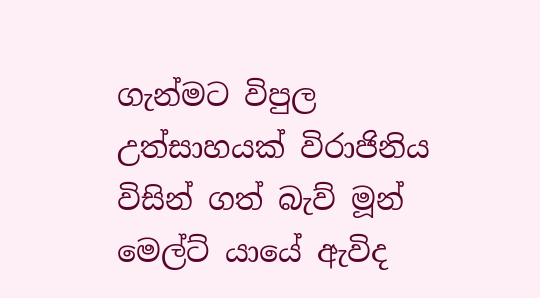ගැන්මට විපුල උත්සාහයක් විරාජිනිය විසින් ගත් බැව් මූන් මෙල්ට් යායේ ඇවිද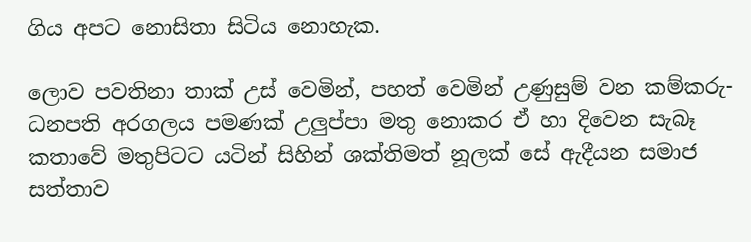ගිය අපට නොසිතා සිටිය නොහැක.

ලොව පවතිනා තාක් උස් වෙමින්, පහත් වෙමින් උණුසුම් වන කම්කරු-ධනපති අරගලය පමණක් උලුප්පා මතු නොකර ඒ හා දිවෙන සැබෑ කතාවේ මතුපිටට යටින් සිහින් ශක්තිමත් නූලක් සේ ඇදීයන සමාජ සත්තාව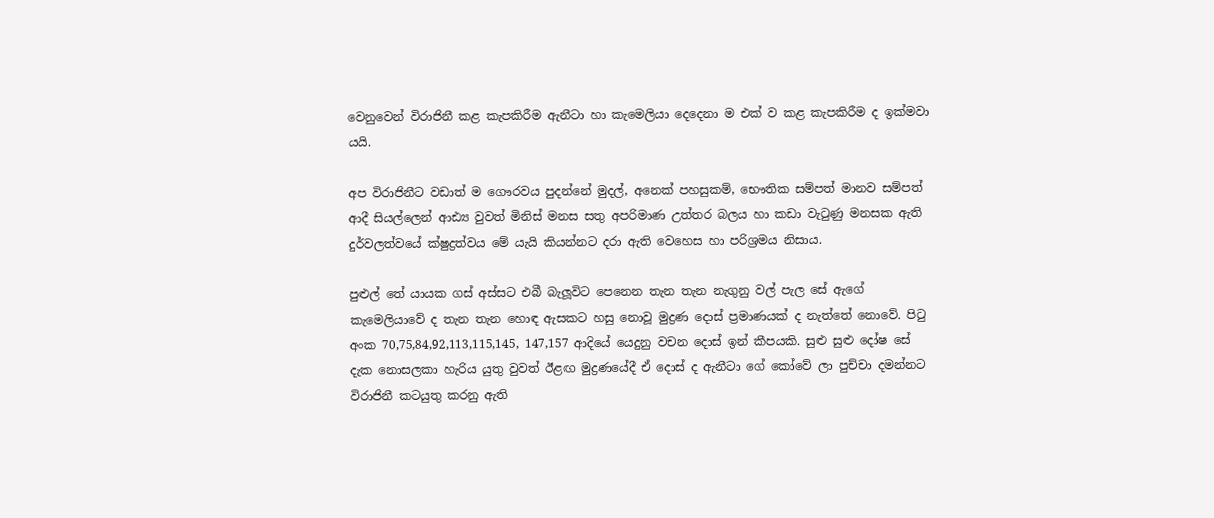වෙනුවෙන් විරාජිනී කළ කැපකිරීම ඇනීටා හා කැමෙලියා දෙදෙනා ම එක් ව කළ කැපකිරීම ද ඉක්මවා යයි.

අප විරාජිනීට වඩාත් ම ගෞරවය පුදන්නේ මුදල්, අනෙක් පහසුකම්, භෞතික සම්පත් මානව සම්පත් ආදී සියල්ලෙන් ආඪ්‍ය වුවත් මිනිස් මනස සතු අපරිමාණ උත්තර බලය හා කඩා වැටුණු මනසක ඇති දුර්වලත්වයේ ක්ෂුද්‍රත්වය මේ යැයි කියන්නට දරා ඇති වෙහෙස හා පරිශ්‍රමය නිසාය.

පුළුල් තේ යායක ගස් අස්සට එබී බැලූවිට පෙනෙන තැන තැන නැගුනු වල් පැල සේ ඇගේ කැමෙලියාවේ ද තැන තැන හොඳ ඇසකට හසු නොවූ මුද්‍රණ දොස් ප්‍රමාණයක් ද නැත්තේ නොවේ. පිටු අංක 70,75,84,92,113,115,145, 147,157 ආදියේ යෙදුනු වචන දොස් ඉන් කීපයකි. සුළු සුළු දෝෂ සේ දැක නොසලකා හැරිය යුතු වුවත් ඊළඟ මුද්‍රණයේදී ඒ දොස් ද ඇනීටා ගේ කෝවේ ලා පුච්චා දමන්නට විරාජිනී කටයුතු කරනු ඇති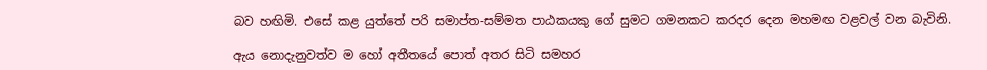බව හඟිමි. එසේ කළ යුත්තේ පරි සමාප්ත-සම්මත පාඨකයකු ගේ සුමට ගමනකට කරදර දෙන මහමඟ වළවල් වන බැවිනි.

ඇය නොදැනුවත්ව ම හෝ අතීතයේ පොත් අතර සිටි සමහර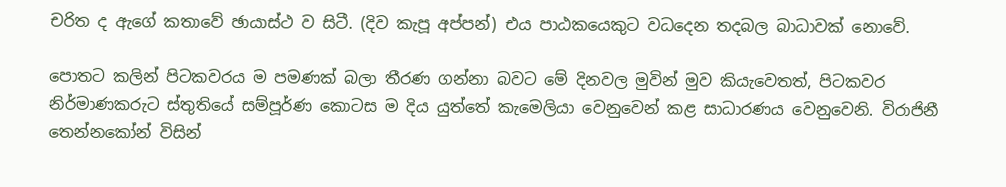චරිත ද ඇගේ කතාවේ ඡායාස්ථ ව සිටී. (දිව කැපූ අප්පන්) එය පාඨකයෙකුට වධදෙන තදබල බාධාවක් නොවේ.

පොතට කලින් පිටකවරය ම පමණක් බලා තීරණ ගන්නා බවට මේ දිනවල මුවින් මුව කියැවෙතත්, පිටකවර නිර්මාණකරුට ස්තුතියේ සම්පූර්ණ කොටස ම දිය යුත්තේ කැමෙලියා වෙනුවෙන් කළ සාධාරණය වෙනුවෙනි. විරාජිනී තෙන්නකෝන් විසින්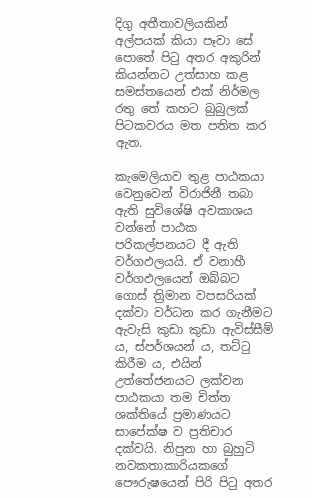දිගු අතීතාවලියකින් අල්පයක් කියා පෑවා සේ පොතේ පිටු අතර අකුරින් කියන්නට උත්සාහ කළ සමස්තයෙන් එක් නිර්මල රතු තේ කහට බුබුලක් පිටකවරය මත පතිත කර ඇත.

කැමෙලියාව තුළ පාඨකයා වෙනුවෙන් විරාජිනී තබා ඇති සුවිශේෂි අවකාශය වන්නේ පාඨක පරිකල්පනයට දී ඇති වර්ගඵලයයි. ඒ වනාහී වර්ගඵලයෙන් ඔබ්බට ගොස් ත්‍රිමාන වපසරියක් දක්වා වර්ධන කර ගැනීමට ඇවැසි කුඩා කුඩා ඇවිස්සීම් ය, ස්පර්ශයන් ය, තට්ටු කිරීම ය, එයින් උත්තේජනයට ලක්වන පාඨකයා තම චිත්ත ශක්තියේ ප්‍රමාණයට සාපේක්ෂ ව ප්‍රතිචාර දක්වයි. නිපුන හා බුහුටි නවකතාකාරියකගේ පෞරුෂයෙන් පිරි පිටු අතර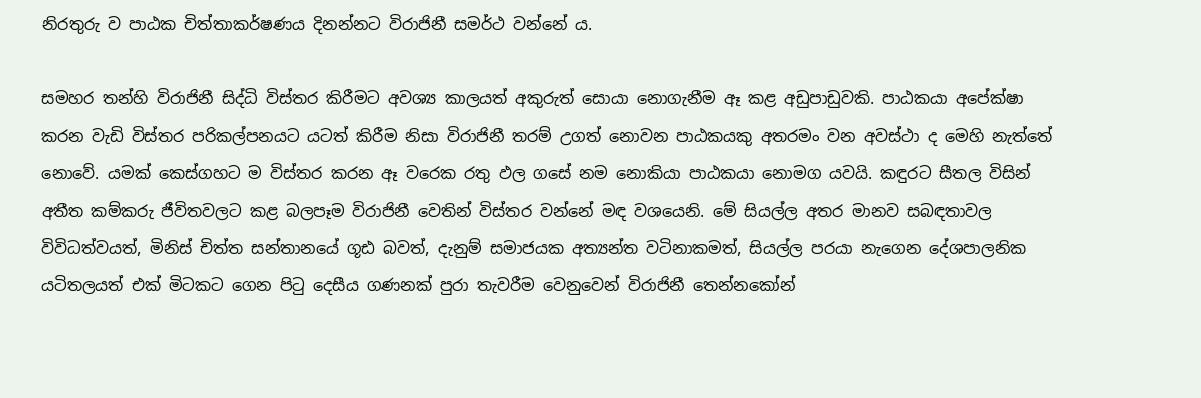නිරතුරු ව පාඨක චිත්තාකර්ෂණය දිනන්නට විරාජිනී සමර්ථ වන්නේ ය.

සමහර තන්හි විරාජිනී සිද්ධි විස්තර කිරීමට අවශ්‍ය කාලයත් අකුරුත් සොයා නොගැනීම ඈ කළ අඩුපාඩුවකි. පාඨකයා අපේක්ෂා කරන වැඩි විස්තර පරිකල්පනයට යටත් කිරීම නිසා විරාජිනී තරම් උගත් නොවන පාඨකයකු අතරමං වන අවස්ථා ද මෙහි නැත්තේ නොවේ. යමක් කෙස්ගහට ම විස්තර කරන ඈ වරෙක රතු ඵල ගසේ නම නොකියා පාඨකයා නොමග යවයි. කඳුරට සීතල විසින් අතීත කම්කරු ජීවිතවලට කළ බලපෑම විරාජිනී වෙතින් විස්තර වන්නේ මඳ වශයෙනි. මේ සියල්ල අතර මානව සබඳතාවල විවිධත්වයත්, මිනිස් චිත්ත සන්තානයේ ගූඪ බවත්, දැනුම් සමාජයක අත්‍යන්ත වටිනාකමත්, සියල්ල පරයා නැගෙන දේශපාලනික යටිතලයත් එක් මිටකට ගෙන පිටු දෙසීය ගණනක් පුරා තැවරීම වෙනුවෙන් විරාජිනී තෙන්නකෝන්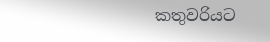කතුවරියට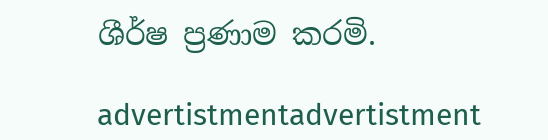ශීර්ෂ ප්‍රණාම කරමි.

advertistmentadvertistment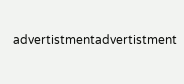advertistmentadvertistment